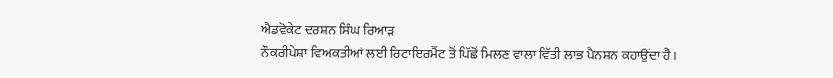ਐਡਵੋਕੇਟ ਦਰਸ਼ਨ ਸਿੰਘ ਰਿਆੜ
ਨੌਕਰੀਪੇਸ਼ਾ ਵਿਅਕਤੀਆਂ ਲਈ ਰਿਟਾਇਰਮੈਂਟ ਤੋਂ ਪਿੱਛੋਂ ਮਿਲਣ ਵਾਲਾ ਵਿੱਤੀ ਲਾਭ ਪੈਨਸ਼ਨ ਕਹਾਉਂਦਾ ਹੈ।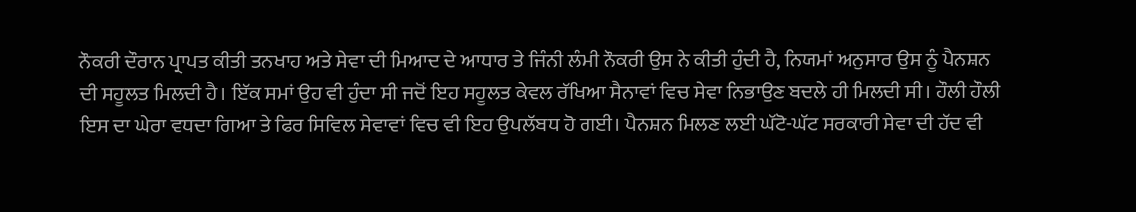ਨੌਕਰੀ ਦੌਰਾਨ ਪ੍ਰਾਪਤ ਕੀਤੀ ਤਨਖਾਹ ਅਤੇ ਸੇਵਾ ਦੀ ਮਿਆਦ ਦੇ ਆਧਾਰ ਤੇ ਜਿੰਨੀ ਲੰਮੀ ਨੌਕਰੀ ਉਸ ਨੇ ਕੀਤੀ ਹੁੰਦੀ ਹੈ, ਨਿਯਮਾਂ ਅਨੁਸਾਰ ਉਸ ਨੂੰ ਪੈਨਸ਼ਨ ਦੀ ਸਹੂਲਤ ਮਿਲਦੀ ਹੈ। ਇੱਕ ਸਮਾਂ ਉਹ ਵੀ ਹੁੰਦਾ ਸੀ ਜਦੋਂ ਇਹ ਸਹੂਲਤ ਕੇਵਲ ਰੱਖਿਆ ਸੈਨਾਵਾਂ ਵਿਚ ਸੇਵਾ ਨਿਭਾਉਣ ਬਦਲੇ ਹੀ ਮਿਲਦੀ ਸੀ। ਹੌਲੀ ਹੌਲੀ ਇਸ ਦਾ ਘੇਰਾ ਵਧਦਾ ਗਿਆ ਤੇ ਫਿਰ ਸਿਵਿਲ ਸੇਵਾਵਾਂ ਵਿਚ ਵੀ ਇਹ ਉਪਲੱਬਧ ਹੋ ਗਈ। ਪੈਨਸ਼ਨ ਮਿਲਣ ਲਈ ਘੱਟੋ-ਘੱਟ ਸਰਕਾਰੀ ਸੇਵਾ ਦੀ ਹੱਦ ਵੀ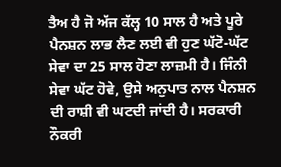ਤੈਅ ਹੈ ਜੋ ਅੱਜ ਕੱਲ੍ਹ 10 ਸਾਲ ਹੈ ਅਤੇ ਪੂਰੇ ਪੈਨਸ਼ਨ ਲਾਭ ਲੈਣ ਲਈ ਵੀ ਹੁਣ ਘੱਟੋ-ਘੱਟ ਸੇਵਾ ਦਾ 25 ਸਾਲ ਹੋਣਾ ਲਾਜ਼ਮੀ ਹੈ। ਜਿੰਨੀ ਸੇਵਾ ਘੱਟ ਹੋਵੇ, ਉਸੇ ਅਨੁਪਾਤ ਨਾਲ ਪੈਨਸ਼ਨ ਦੀ ਰਾਸ਼ੀ ਵੀ ਘਟਦੀ ਜਾਂਦੀ ਹੈ। ਸਰਕਾਰੀ ਨੌਕਰੀ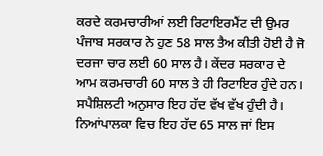ਕਰਦੇ ਕਰਮਚਾਰੀਆਂ ਲਈ ਰਿਟਾਇਰਮੈਂਟ ਦੀ ਉਮਰ ਪੰਜਾਬ ਸਰਕਾਰ ਨੇ ਹੁਣ 58 ਸਾਲ ਤੈਅ ਕੀਤੀ ਹੋਈ ਹੈ ਜੋ ਦਰਜਾ ਚਾਰ ਲਈ 60 ਸਾਲ ਹੈ। ਕੇਂਦਰ ਸਰਕਾਰ ਦੇ ਆਮ ਕਰਮਚਾਰੀ 60 ਸਾਲ ਤੇ ਹੀ ਰਿਟਾਇਰ ਹੁੰਦੇ ਹਨ। ਸਪੈਸ਼ਿਲਟੀ ਅਨੁਸਾਰ ਇਹ ਹੱਦ ਵੱਖ ਵੱਖ ਹੁੰਦੀ ਹੈ। ਨਿਆਂਪਾਲਕਾ ਵਿਚ ਇਹ ਹੱਦ 65 ਸਾਲ ਜਾਂ ਇਸ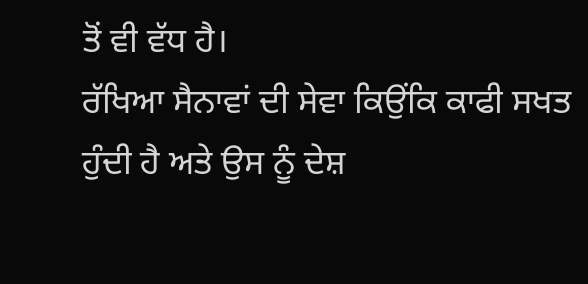ਤੋਂ ਵੀ ਵੱਧ ਹੈ।
ਰੱਖਿਆ ਸੈਨਾਵਾਂ ਦੀ ਸੇਵਾ ਕਿਉਂਕਿ ਕਾਫੀ ਸਖਤ ਹੁੰਦੀ ਹੈ ਅਤੇ ਉਸ ਨੂੰ ਦੇਸ਼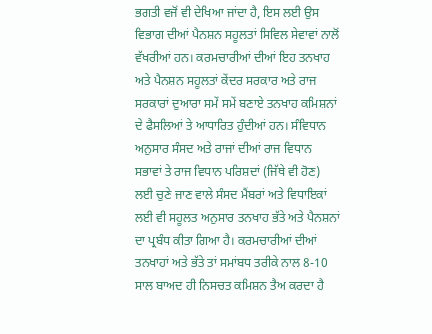ਭਗਤੀ ਵਜੋਂ ਵੀ ਦੇਖਿਆ ਜਾਂਦਾ ਹੈ, ਇਸ ਲਈ ਉਸ ਵਿਭਾਗ ਦੀਆਂ ਪੈਨਸ਼ਨ ਸਹੂਲਤਾਂ ਸਿਵਿਲ ਸੇਵਾਵਾਂ ਨਾਲੋਂ ਵੱਖਰੀਆਂ ਹਨ। ਕਰਮਚਾਰੀਆਂ ਦੀਆਂ ਇਹ ਤਨਖਾਹ ਅਤੇ ਪੈਨਸ਼ਨ ਸਹੂਲਤਾਂ ਕੇਂਦਰ ਸਰਕਾਰ ਅਤੇ ਰਾਜ ਸਰਕਾਰਾਂ ਦੁਆਰਾ ਸਮੇਂ ਸਮੇਂ ਬਣਾਏ ਤਨਖਾਹ ਕਮਿਸ਼ਨਾਂ ਦੇ ਫੈਸਲਿਆਂ ਤੇ ਆਧਾਰਿਤ ਹੁੰਦੀਆਂ ਹਨ। ਸੰਵਿਧਾਨ ਅਨੁਸਾਰ ਸੰਸਦ ਅਤੇ ਰਾਜਾਂ ਦੀਆਂ ਰਾਜ ਵਿਧਾਨ ਸਭਾਵਾਂ ਤੇ ਰਾਜ ਵਿਧਾਨ ਪਰਿਸ਼ਦਾਂ (ਜਿੱਥੇ ਵੀ ਹੋਣ) ਲਈ ਚੁਣੇ ਜਾਣ ਵਾਲੇ ਸੰਸਦ ਮੈਂਬਰਾਂ ਅਤੇ ਵਿਧਾਇਕਾਂ ਲਈ ਵੀ ਸਹੂਲਤ ਅਨੁਸਾਰ ਤਨਖਾਹ ਭੱਤੇ ਅਤੇ ਪੈਨਸ਼ਨਾਂ ਦਾ ਪ੍ਰਬੰਧ ਕੀਤਾ ਗਿਆ ਹੈ। ਕਰਮਚਾਰੀਆਂ ਦੀਆਂ ਤਨਖਾਹਾਂ ਅਤੇ ਭੱਤੇ ਤਾਂ ਸਮਾਂਬਧ ਤਰੀਕੇ ਨਾਲ 8-10 ਸਾਲ ਬਾਅਦ ਹੀ ਨਿਸਚਤ ਕਮਿਸ਼ਨ ਤੈਅ ਕਰਦਾ ਹੈ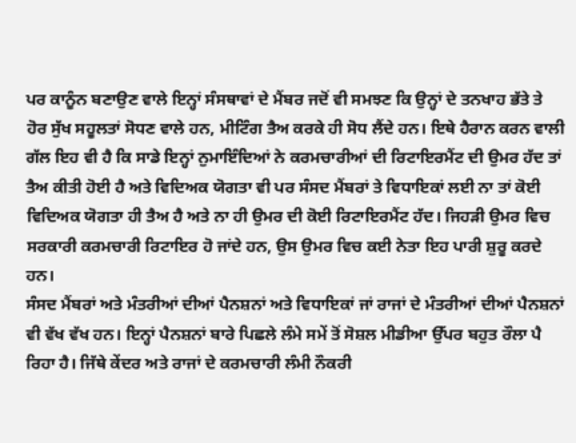ਪਰ ਕਾਨੂੰਨ ਬਣਾਉਣ ਵਾਲੇ ਇਨ੍ਹਾਂ ਸੰਸਥਾਵਾਂ ਦੇ ਮੈਂਬਰ ਜਦੋਂ ਵੀ ਸਮਝਣ ਕਿ ਉਨ੍ਹਾਂ ਦੇ ਤਨਖਾਹ ਭੱਤੇ ਤੇ ਹੋਰ ਸੁੱਖ ਸਹੂਲਤਾਂ ਸੋਧਣ ਵਾਲੇ ਹਨ, ਮੀਟਿੰਗ ਤੈਅ ਕਰਕੇ ਹੀ ਸੋਧ ਲੈਂਦੇ ਹਨ। ਇਥੇ ਹੈਰਾਨ ਕਰਨ ਵਾਲੀ ਗੱਲ ਇਹ ਵੀ ਹੈ ਕਿ ਸਾਡੇ ਇਨ੍ਹਾਂ ਨੁਮਾਇੰਦਿਆਂ ਨੇ ਕਰਮਚਾਰੀਆਂ ਦੀ ਰਿਟਾਇਰਮੈਂਟ ਦੀ ਉਮਰ ਹੱਦ ਤਾਂ ਤੈਅ ਕੀਤੀ ਹੋਈ ਹੈ ਅਤੇ ਵਿਦਿਅਕ ਯੋਗਤਾ ਵੀ ਪਰ ਸੰਸਦ ਮੈਂਬਰਾਂ ਤੇ ਵਿਧਾਇਕਾਂ ਲਈ ਨਾ ਤਾਂ ਕੋਈ ਵਿਦਿਅਕ ਯੋਗਤਾ ਹੀ ਤੈਅ ਹੈ ਅਤੇ ਨਾ ਹੀ ਉਮਰ ਦੀ ਕੋਈ ਰਿਟਾਇਰਮੈਂਟ ਹੱਦ। ਜਿਹੜੀ ਉਮਰ ਵਿਚ ਸਰਕਾਰੀ ਕਰਮਚਾਰੀ ਰਿਟਾਇਰ ਹੋ ਜਾਂਦੇ ਹਨ, ਉਸ ਉਮਰ ਵਿਚ ਕਈ ਨੇਤਾ ਇਹ ਪਾਰੀ ਸ਼ੁਰੂ ਕਰਦੇ ਹਨ।
ਸੰਸਦ ਮੈਂਬਰਾਂ ਅਤੇ ਮੰਤਰੀਆਂ ਦੀਆਂ ਪੈਨਸ਼ਨਾਂ ਅਤੇ ਵਿਧਾਇਕਾਂ ਜਾਂ ਰਾਜਾਂ ਦੇ ਮੰਤਰੀਆਂ ਦੀਆਂ ਪੈਨਸ਼ਨਾਂ ਵੀ ਵੱਖ ਵੱਖ ਹਨ। ਇਨ੍ਹਾਂ ਪੈਨਸ਼ਨਾਂ ਬਾਰੇ ਪਿਛਲੇ ਲੰਮੇ ਸਮੇਂ ਤੋਂ ਸੋਸ਼ਲ ਮੀਡੀਆ ਉੱਪਰ ਬਹੁਤ ਰੌਲਾ ਪੈ ਰਿਹਾ ਹੈ। ਜਿੱਥੇ ਕੇਂਦਰ ਅਤੇ ਰਾਜਾਂ ਦੇ ਕਰਮਚਾਰੀ ਲੰਮੀ ਨੌਕਰੀ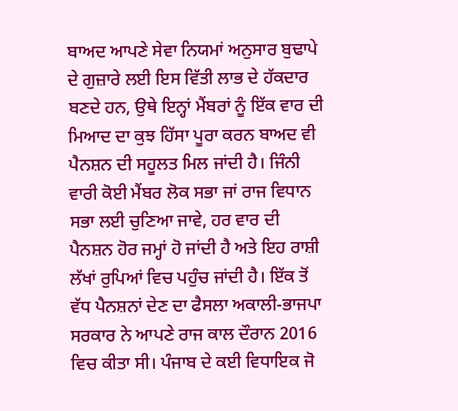ਬਾਅਦ ਆਪਣੇ ਸੇਵਾ ਨਿਯਮਾਂ ਅਨੁਸਾਰ ਬੁਢਾਪੇ ਦੇ ਗੁਜ਼ਾਰੇ ਲਈ ਇਸ ਵਿੱਤੀ ਲਾਭ ਦੇ ਹੱਕਦਾਰ ਬਣਦੇ ਹਨ, ਉਥੇ ਇਨ੍ਹਾਂ ਮੈਂਬਰਾਂ ਨੂੰ ਇੱਕ ਵਾਰ ਦੀ ਮਿਆਦ ਦਾ ਕੁਝ ਹਿੱਸਾ ਪੂਰਾ ਕਰਨ ਬਾਅਦ ਵੀ ਪੈਨਸ਼ਨ ਦੀ ਸਹੂਲਤ ਮਿਲ ਜਾਂਦੀ ਹੈ। ਜਿੰਨੀ ਵਾਰੀ ਕੋਈ ਮੈਂਬਰ ਲੋਕ ਸਭਾ ਜਾਂ ਰਾਜ ਵਿਧਾਨ ਸਭਾ ਲਈ ਚੁਣਿਆ ਜਾਵੇ, ਹਰ ਵਾਰ ਦੀ ਪੈਨਸ਼ਨ ਹੋਰ ਜਮ੍ਹਾਂ ਹੋ ਜਾਂਦੀ ਹੈ ਅਤੇ ਇਹ ਰਾਸ਼ੀ ਲੱਖਾਂ ਰੁਪਿਆਂ ਵਿਚ ਪਹੁੰਚ ਜਾਂਦੀ ਹੈ। ਇੱਕ ਤੋਂ ਵੱਧ ਪੈਨਸ਼ਨਾਂ ਦੇਣ ਦਾ ਫੈਸਲਾ ਅਕਾਲੀ-ਭਾਜਪਾ ਸਰਕਾਰ ਨੇ ਆਪਣੇ ਰਾਜ ਕਾਲ ਦੌਰਾਨ 2016 ਵਿਚ ਕੀਤਾ ਸੀ। ਪੰਜਾਬ ਦੇ ਕਈ ਵਿਧਾਇਕ ਜੋ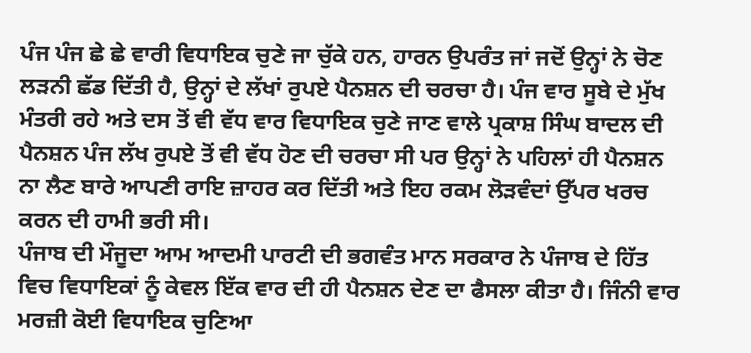ਪੰਜ ਪੰਜ ਛੇ ਛੇ ਵਾਰੀ ਵਿਧਾਇਕ ਚੁਣੇ ਜਾ ਚੁੱਕੇ ਹਨ, ਹਾਰਨ ਉਪਰੰਤ ਜਾਂ ਜਦੋਂ ਉਨ੍ਹਾਂ ਨੇ ਚੋਣ ਲੜਨੀ ਛੱਡ ਦਿੱਤੀ ਹੈ, ਉਨ੍ਹਾਂ ਦੇ ਲੱਖਾਂ ਰੁਪਏ ਪੈਨਸ਼ਨ ਦੀ ਚਰਚਾ ਹੈ। ਪੰਜ ਵਾਰ ਸੂਬੇ ਦੇ ਮੁੱਖ ਮੰਤਰੀ ਰਹੇ ਅਤੇ ਦਸ ਤੋਂ ਵੀ ਵੱਧ ਵਾਰ ਵਿਧਾਇਕ ਚੁਣੇ ਜਾਣ ਵਾਲੇ ਪ੍ਰਕਾਸ਼ ਸਿੰਘ ਬਾਦਲ ਦੀ ਪੈਨਸ਼ਨ ਪੰਜ ਲੱਖ ਰੁਪਏ ਤੋਂ ਵੀ ਵੱਧ ਹੋਣ ਦੀ ਚਰਚਾ ਸੀ ਪਰ ਉਨ੍ਹਾਂ ਨੇ ਪਹਿਲਾਂ ਹੀ ਪੈਨਸ਼ਨ ਨਾ ਲੈਣ ਬਾਰੇ ਆਪਣੀ ਰਾਇ ਜ਼ਾਹਰ ਕਰ ਦਿੱਤੀ ਅਤੇ ਇਹ ਰਕਮ ਲੋੜਵੰਦਾਂ ਉੱਪਰ ਖਰਚ ਕਰਨ ਦੀ ਹਾਮੀ ਭਰੀ ਸੀ।
ਪੰਜਾਬ ਦੀ ਮੌਜੂਦਾ ਆਮ ਆਦਮੀ ਪਾਰਟੀ ਦੀ ਭਗਵੰਤ ਮਾਨ ਸਰਕਾਰ ਨੇ ਪੰਜਾਬ ਦੇ ਹਿੱਤ ਵਿਚ ਵਿਧਾਇਕਾਂ ਨੂੰ ਕੇਵਲ ਇੱਕ ਵਾਰ ਦੀ ਹੀ ਪੈਨਸ਼ਨ ਦੇਣ ਦਾ ਫੈਸਲਾ ਕੀਤਾ ਹੈ। ਜਿੰਨੀ ਵਾਰ ਮਰਜ਼ੀ ਕੋਈ ਵਿਧਾਇਕ ਚੁਣਿਆ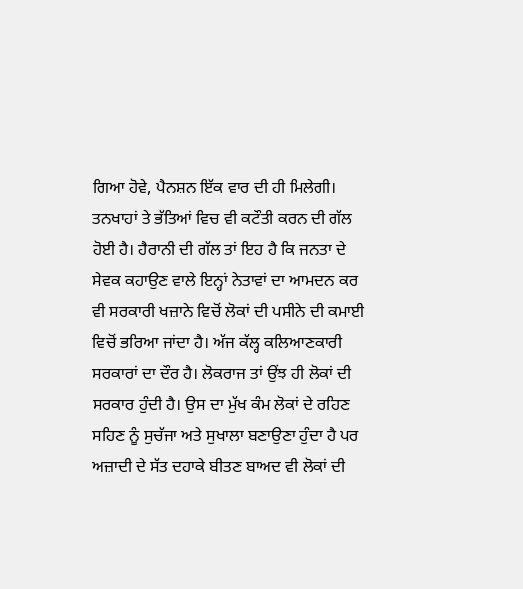ਗਿਆ ਹੋਵੇ, ਪੈਨਸ਼ਨ ਇੱਕ ਵਾਰ ਦੀ ਹੀ ਮਿਲੇਗੀ। ਤਨਖਾਹਾਂ ਤੇ ਭੱਤਿਆਂ ਵਿਚ ਵੀ ਕਟੌਤੀ ਕਰਨ ਦੀ ਗੱਲ ਹੋਈ ਹੈ। ਹੈਰਾਨੀ ਦੀ ਗੱਲ ਤਾਂ ਇਹ ਹੈ ਕਿ ਜਨਤਾ ਦੇ ਸੇਵਕ ਕਹਾਉਣ ਵਾਲੇ ਇਨ੍ਹਾਂ ਨੇਤਾਵਾਂ ਦਾ ਆਮਦਨ ਕਰ ਵੀ ਸਰਕਾਰੀ ਖਜ਼ਾਨੇ ਵਿਚੋਂ ਲੋਕਾਂ ਦੀ ਪਸੀਨੇ ਦੀ ਕਮਾਈ ਵਿਚੋਂ ਭਰਿਆ ਜਾਂਦਾ ਹੈ। ਅੱਜ ਕੱਲ੍ਹ ਕਲਿਆਣਕਾਰੀ ਸਰਕਾਰਾਂ ਦਾ ਦੌਰ ਹੈ। ਲੋਕਰਾਜ ਤਾਂ ਉਂਝ ਹੀ ਲੋਕਾਂ ਦੀ ਸਰਕਾਰ ਹੁੰਦੀ ਹੈ। ਉਸ ਦਾ ਮੁੱਖ ਕੰਮ ਲੋਕਾਂ ਦੇ ਰਹਿਣ ਸਹਿਣ ਨੂੰ ਸੁਚੱਜਾ ਅਤੇ ਸੁਖਾਲਾ ਬਣਾਉਣਾ ਹੁੰਦਾ ਹੈ ਪਰ ਅਜ਼ਾਦੀ ਦੇ ਸੱਤ ਦਹਾਕੇ ਬੀਤਣ ਬਾਅਦ ਵੀ ਲੋਕਾਂ ਦੀ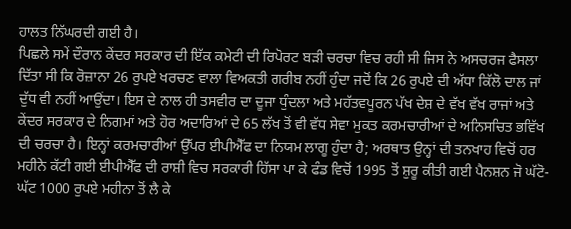ਹਾਲਤ ਨਿੱਘਰਦੀ ਗਈ ਹੈ।
ਪਿਛਲੇ ਸਮੇਂ ਦੌਰਾਨ ਕੇਂਦਰ ਸਰਕਾਰ ਦੀ ਇੱਕ ਕਮੇਟੀ ਦੀ ਰਿਪੋਰਟ ਬੜੀ ਚਰਚਾ ਵਿਚ ਰਹੀ ਸੀ ਜਿਸ ਨੇ ਅਸਚਰਜ ਫੈਸਲਾ ਦਿੱਤਾ ਸੀ ਕਿ ਰੋਜ਼ਾਨਾ 26 ਰੁਪਏ ਖਰਚਣ ਵਾਲਾ ਵਿਅਕਤੀ ਗਰੀਬ ਨਹੀਂ ਹੁੰਦਾ ਜਦੋਂ ਕਿ 26 ਰੁਪਏ ਦੀ ਅੱਧਾ ਕਿੱਲੋ ਦਾਲ ਜਾਂ ਦੁੱਧ ਵੀ ਨਹੀਂ ਆਉਂਦਾ। ਇਸ ਦੇ ਨਾਲ ਹੀ ਤਸਵੀਰ ਦਾ ਦੂਜਾ ਧੁੰਦਲਾ ਅਤੇ ਮਹੱਤਵਪੂਰਨ ਪੱਖ ਦੇਸ਼ ਦੇ ਵੱਖ ਵੱਖ ਰਾਜਾਂ ਅਤੇ ਕੇਂਦਰ ਸਰਕਾਰ ਦੇ ਨਿਗਮਾਂ ਅਤੇ ਹੋਰ ਅਦਾਰਿਆਂ ਦੇ 65 ਲੱਖ ਤੋਂ ਵੀ ਵੱਧ ਸੇਵਾ ਮੁਕਤ ਕਰਮਚਾਰੀਆਂ ਦੇ ਅਨਿਸਚਿਤ ਭਵਿੱਖ ਦੀ ਚਰਚਾ ਹੈ। ਇਨ੍ਹਾਂ ਕਰਮਚਾਰੀਆਂ ਉੱਪਰ ਈਪੀਐੱਫ ਦਾ ਨਿਯਮ ਲਾਗੂ ਹੁੰਦਾ ਹੈ; ਅਰਥਾਤ ਉਨ੍ਹਾਂ ਦੀ ਤਨਖਾਹ ਵਿਚੋਂ ਹਰ ਮਹੀਨੇ ਕੱਟੀ ਗਈ ਈਪੀਐੱਫ ਦੀ ਰਾਸ਼ੀ ਵਿਚ ਸਰਕਾਰੀ ਹਿੱਸਾ ਪਾ ਕੇ ਫੰਡ ਵਿਚੋਂ 1995 ਤੋਂ ਸ਼ੁਰੂ ਕੀਤੀ ਗਈ ਪੈਨਸ਼ਨ ਜੋ ਘੱਟੋ-ਘੱਟ 1000 ਰੁਪਏ ਮਹੀਨਾ ਤੋਂ ਲੈ ਕੇ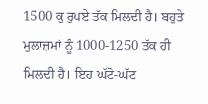1500 ਕੁ ਰੁਪਏ ਤੱਕ ਮਿਲਦੀ ਹੈ। ਬਹੁਤੇ ਮੁਲਾਜ਼ਮਾਂ ਨੂੰ 1000-1250 ਤੱਕ ਹੀ ਮਿਲਦੀ ਹੈ। ਇਹ ਘੱਟੋ-ਘੱਟ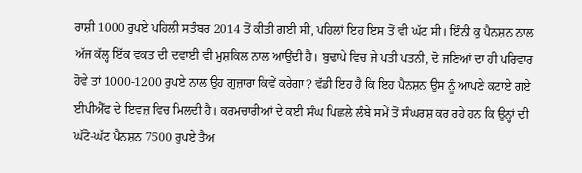ਰਾਸ਼ੀ 1000 ਰੁਪਏ ਪਹਿਲੀ ਸਤੰਬਰ 2014 ਤੋਂ ਕੀਤੀ ਗਈ ਸੀ, ਪਹਿਲਾਂ ਇਹ ਇਸ ਤੋਂ ਵੀ ਘੱਟ ਸੀ। ਇੰਨੀ ਕੁ ਪੈਨਸ਼ਨ ਨਾਲ ਅੱਜ ਕੱਲ੍ਹ ਇੱਕ ਵਕਤ ਦੀ ਦਵਾਈ ਵੀ ਮੁਸ਼ਕਿਲ ਨਾਲ ਆਉਂਦੀ ਹੈ। ਬੁਢਾਪੇ ਵਿਚ ਜੇ ਪਤੀ ਪਤਨੀ, ਦੋ ਜਣਿਆਂ ਦਾ ਹੀ ਪਰਿਵਾਰ ਹੋਵੇ ਤਾਂ 1000-1200 ਰੁਪਏ ਨਾਲ ਉਹ ਗੁਜ਼ਾਰਾ ਕਿਵੇਂ ਕਰੇਗਾ? ਵੱਡੀ ਇਹ ਹੈ ਕਿ ਇਹ ਪੈਨਸ਼ਨ ਉਸ ਨੂੰ ਆਪਣੇ ਕਟਾਏ ਗਏ ਈਪੀਐੱਫ ਦੇ ਇਵਜ਼ ਵਿਚ ਮਿਲਦੀ ਹੈ। ਕਰਮਚਾਰੀਆਂ ਦੇ ਕਈ ਸੰਘ ਪਿਛਲੇ ਲੰਬੇ ਸਮੇਂ ਤੋਂ ਸੰਘਰਸ਼ ਕਰ ਰਹੇ ਹਨ ਕਿ ਉਨ੍ਹਾਂ ਦੀ ਘੱਟੋ-ਘੱਟ ਪੈਨਸ਼ਨ 7500 ਰੁਪਏ ਤੈਅ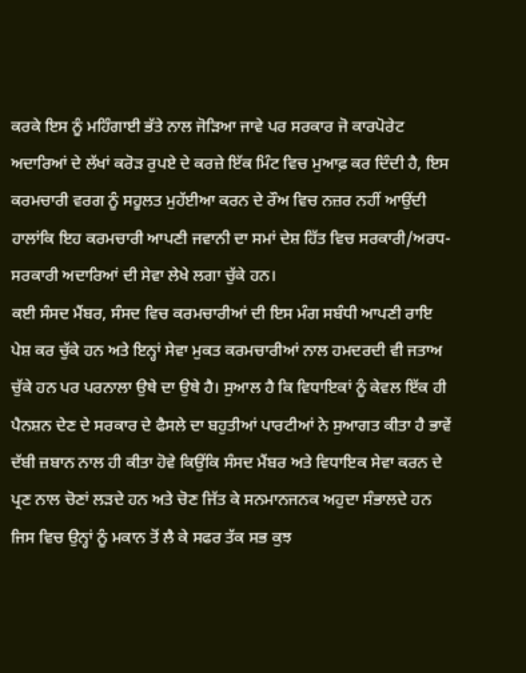ਕਰਕੇ ਇਸ ਨੂੰ ਮਹਿੰਗਾਈ ਭੱਤੇ ਨਾਲ ਜੋੜਿਆ ਜਾਵੇ ਪਰ ਸਰਕਾਰ ਜੋ ਕਾਰਪੋਰੇਟ ਅਦਾਰਿਆਂ ਦੇ ਲੱਖਾਂ ਕਰੋੜ ਰੁਪਏ ਦੇ ਕਰਜ਼ੇ ਇੱਕ ਮਿੰਟ ਵਿਚ ਮੁਆਫ਼ ਕਰ ਦਿੰਦੀ ਹੈ, ਇਸ ਕਰਮਚਾਰੀ ਵਰਗ ਨੂੰ ਸਹੂਲਤ ਮੁਹੱਈਆ ਕਰਨ ਦੇ ਰੌਅ ਵਿਚ ਨਜ਼ਰ ਨਹੀਂ ਆਉਂਦੀ ਹਾਲਾਂਕਿ ਇਹ ਕਰਮਚਾਰੀ ਆਪਣੀ ਜਵਾਨੀ ਦਾ ਸਮਾਂ ਦੇਸ਼ ਹਿੱਤ ਵਿਚ ਸਰਕਾਰੀ/ਅਰਧ-ਸਰਕਾਰੀ ਅਦਾਰਿਆਂ ਦੀ ਸੇਵਾ ਲੇਖੇ ਲਗਾ ਚੁੱਕੇ ਹਨ।
ਕਈ ਸੰਸਦ ਮੈਂਬਰ, ਸੰਸਦ ਵਿਚ ਕਰਮਚਾਰੀਆਂ ਦੀ ਇਸ ਮੰਗ ਸਬੰਧੀ ਆਪਣੀ ਰਾਇ ਪੇਸ਼ ਕਰ ਚੁੱਕੇ ਹਨ ਅਤੇ ਇਨ੍ਹਾਂ ਸੇਵਾ ਮੁਕਤ ਕਰਮਚਾਰੀਆਂ ਨਾਲ ਹਮਦਰਦੀ ਵੀ ਜਤਾਅ ਚੁੱਕੇ ਹਨ ਪਰ ਪਰਨਾਲਾ ਉਥੇ ਦਾ ਉਥੇ ਹੈ। ਸੁਆਲ ਹੈ ਕਿ ਵਿਧਾਇਕਾਂ ਨੂੰ ਕੇਵਲ ਇੱਕ ਹੀ ਪੈਨਸ਼ਨ ਦੇਣ ਦੇ ਸਰਕਾਰ ਦੇ ਫੈਸਲੇ ਦਾ ਬਹੁਤੀਆਂ ਪਾਰਟੀਆਂ ਨੇ ਸੁਆਗਤ ਕੀਤਾ ਹੈ ਭਾਵੇਂ ਦੱਬੀ ਜ਼ਬਾਨ ਨਾਲ ਹੀ ਕੀਤਾ ਹੋਵੇ ਕਿਉਂਕਿ ਸੰਸਦ ਮੈਂਬਰ ਅਤੇ ਵਿਧਾਇਕ ਸੇਵਾ ਕਰਨ ਦੇ ਪ੍ਰਣ ਨਾਲ ਚੋਣਾਂ ਲੜਦੇ ਹਨ ਅਤੇ ਚੋਣ ਜਿੱਤ ਕੇ ਸਨਮਾਨਜਨਕ ਅਹੁਦਾ ਸੰਭਾਲਦੇ ਹਨ ਜਿਸ ਵਿਚ ਉਨ੍ਹਾਂ ਨੂੰ ਮਕਾਨ ਤੋਂ ਲੈ ਕੇ ਸਫਰ ਤੱਕ ਸਭ ਕੁਝ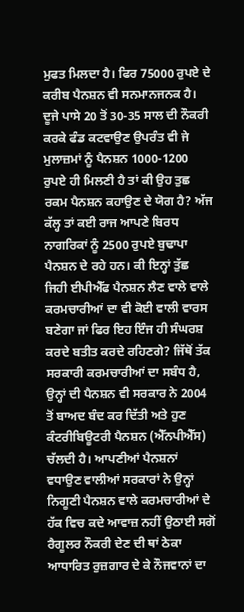ਮੁਫਤ ਮਿਲਦਾ ਹੈ। ਫਿਰ 75000 ਰੁਪਏ ਦੇ ਕਰੀਬ ਪੈਨਸ਼ਨ ਵੀ ਸਨਮਾਨਜਨਕ ਹੈ। ਦੂਜੇ ਪਾਸੇ 20 ਤੋਂ 30-35 ਸਾਲ ਦੀ ਨੌਕਰੀ ਕਰਕੇ ਫੰਡ ਕਟਵਾਉਣ ਉਪਰੰਤ ਵੀ ਜੇ ਮੁਲਾਜ਼ਮਾਂ ਨੂੰ ਪੈਨਸ਼ਨ 1000-1200 ਰੁਪਏ ਹੀ ਮਿਲਣੀ ਹੈ ਤਾਂ ਕੀ ਉਹ ਤੁਛ ਰਕਮ ਪੈਨਸ਼ਨ ਕਹਾਉਣ ਦੇ ਯੋਗ ਹੈ? ਅੱਜ ਕੱਲ੍ਹ ਤਾਂ ਕਈ ਰਾਜ ਆਪਣੇ ਬਿਰਧ ਨਾਗਰਿਕਾਂ ਨੂੰ 2500 ਰੁਪਏ ਬੁਢਾਪਾ ਪੈਨਸ਼ਨ ਦੇ ਰਹੇ ਹਨ। ਕੀ ਇਨ੍ਹਾਂ ਤੁੱਛ ਜਿਹੀ ਈਪੀਐੱਫ ਪੈਨਸ਼ਨ ਲੈਣ ਵਾਲੇ ਵਾਲੇ ਕਰਮਚਾਰੀਆਂ ਦਾ ਵੀ ਕੋਈ ਵਾਲੀ ਵਾਰਸ ਬਣੇਗਾ ਜਾਂ ਫਿਰ ਇਹ ਇੰਜ ਹੀ ਸੰਘਰਸ਼ ਕਰਦੇ ਬਤੀਤ ਕਰਦੇ ਰਹਿਣਗੇ? ਜਿੱਥੋਂ ਤੱਕ ਸਰਕਾਰੀ ਕਰਮਚਾਰੀਆਂ ਦਾ ਸਬੰਧ ਹੈ, ਉਨ੍ਹਾਂ ਦੀ ਪੈਨਸ਼ਨ ਵੀ ਸਰਕਾਰ ਨੇ 2004 ਤੋਂ ਬਾਅਦ ਬੰਦ ਕਰ ਦਿੱਤੀ ਅਤੇ ਹੁਣ ਕੰਟਰੀਬਿਊਟਰੀ ਪੈਨਸ਼ਨ (ਐੱਨਪੀਐੱਸ) ਚੱਲਦੀ ਹੈ। ਆਪਣੀਆਂ ਪੈਨਸ਼ਨਾਂ ਵਧਾਉਣ ਵਾਲੀਆਂ ਸਰਕਾਰਾਂ ਨੇ ਉਨ੍ਹਾਂ ਨਿਗੂਣੀ ਪੈਨਸ਼ਨ ਵਾਲੇ ਕਰਮਚਾਰੀਆਂ ਦੇ ਹੱਕ ਵਿਚ ਕਦੇ ਆਵਾਜ਼ ਨਹੀਂ ਉਠਾਈ ਸਗੋਂ ਰੈਗੂਲਰ ਨੌਕਰੀ ਦੇਣ ਦੀ ਥਾਂ ਠੇਕਾ ਆਧਾਰਿਤ ਰੁਜ਼ਗਾਰ ਦੇ ਕੇ ਨੌਜਵਾਨਾਂ ਦਾ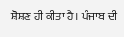ਸ਼ੋਸ਼ਣ ਹੀ ਕੀਤਾ ਹੈ। ਪੰਜਾਬ ਦੀ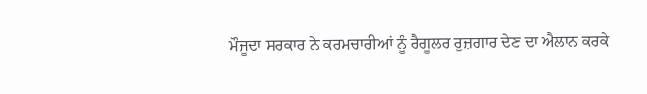ਮੌਜੂਦਾ ਸਰਕਾਰ ਨੇ ਕਰਮਚਾਰੀਆਂ ਨੂੰ ਰੈਗੂਲਰ ਰੁਜ਼ਗਾਰ ਦੇਣ ਦਾ ਐਲਾਨ ਕਰਕੇ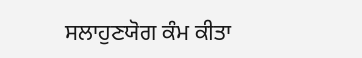ਸਲਾਹੁਣਯੋਗ ਕੰਮ ਕੀਤਾ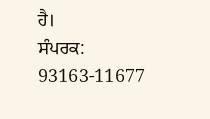ਹੈ।
ਸੰਪਰਕ: 93163-11677